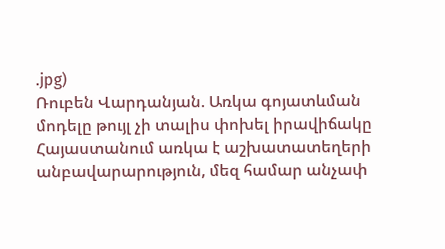.jpg)
Ռուբեն Վարդանյան. Առկա գոյատևման մոդելը թույլ չի տալիս փոխել իրավիճակը
Հայաստանում առկա է աշխատատեղերի անբավարարություն, մեզ համար անչափ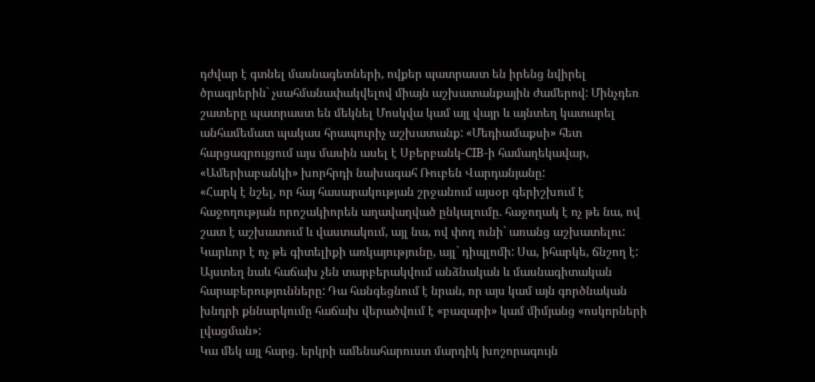դժվար է գտնել մասնագետների, ովքեր պատրաստ են իրենց նվիրել ծրագրերին` չսահմանափակվելով միայն աշխատանքային ժամերով: Մինչդեռ շատերը պատրաստ են մեկնել Մոսկվա կամ այլ վայր և այնտեղ կատարել անհամեմատ պակաս հրապուրիչ աշխատանք: «Մեդիամաքսի» հետ հարցազրույցում այս մասին ասել է Սբերբանկ-CIB-ի համաղեկավար, «Ամերիաբանկի» խորհրդի նախագահ Ռուբեն Վարդանյանը:
«Հարկ է նշել, որ հայ հասարակության շրջանում այսօր գերիշխում է հաջողության որոշակիորեն աղավաղված ընկալումը. հաջողակ է ոչ թե նա, ով շատ է աշխատում և վաստակում, այլ նա, ով փող ունի` առանց աշխատելու: Կարևոր է ոչ թե գիտելիքի առկայությունը, այլ` դիպլոմի: Սա, իհարկե, ճնշող է: Այստեղ նաև հաճախ չեն տարբերակվում անձնական և մասնագիտական հարաբերությունները: Դա հանգեցնում է նրան, որ այս կամ այն գործնական խնդրի քննարկումը հաճախ վերածվում է «բազարի» կամ միմյանց «ոսկորների լվացման»:
Կա մեկ այլ հարց. երկրի ամենահարուստ մարդիկ խոշորագույն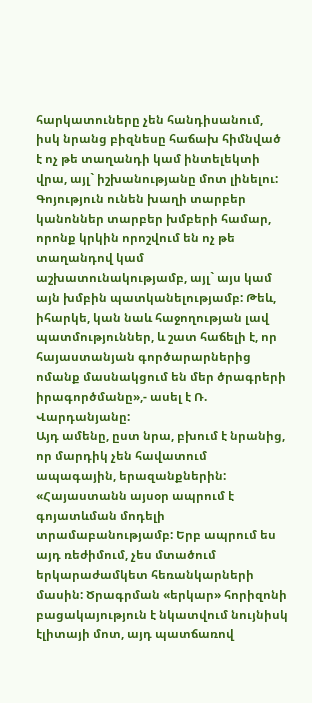հարկատուները չեն հանդիսանում, իսկ նրանց բիզնեսը հաճախ հիմնված է ոչ թե տաղանդի կամ ինտելեկտի վրա, այլ` իշխանությանը մոտ լինելու: Գոյություն ունեն խաղի տարբեր կանոններ տարբեր խմբերի համար, որոնք կրկին որոշվում են ոչ թե տաղանդով կամ աշխատունակությամբ, այլ` այս կամ այն խմբին պատկանելությամբ: Թեև, իհարկե, կան նաև հաջողության լավ պատմություններ, և շատ հաճելի է, որ հայաստանյան գործարարներից ոմանք մասնակցում են մեր ծրագրերի իրագործմանը»,- ասել է Ռ. Վարդանյանը:
Այդ ամենը, ըստ նրա, բխում է նրանից, որ մարդիկ չեն հավատում ապագային, երազանքներին: «Հայաստանն այսօր ապրում է գոյատևման մոդելի տրամաբանությամբ: Երբ ապրում ես այդ ռեժիմում, չես մտածում երկարաժամկետ հեռանկարների մասին: Ծրագրման «երկար» հորիզոնի բացակայություն է նկատվում նույնիսկ էլիտայի մոտ, այդ պատճառով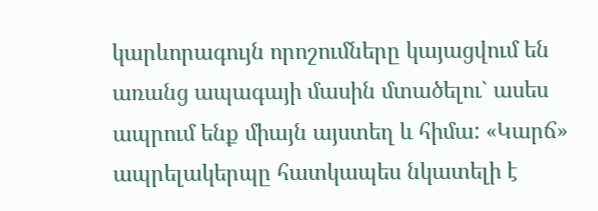կարևորագույն որոշումները կայացվում են առանց ապագայի մասին մտածելու` ասես ապրում ենք միայն այստեղ և հիմա: «Կարճ» ապրելակերպը հատկապես նկատելի է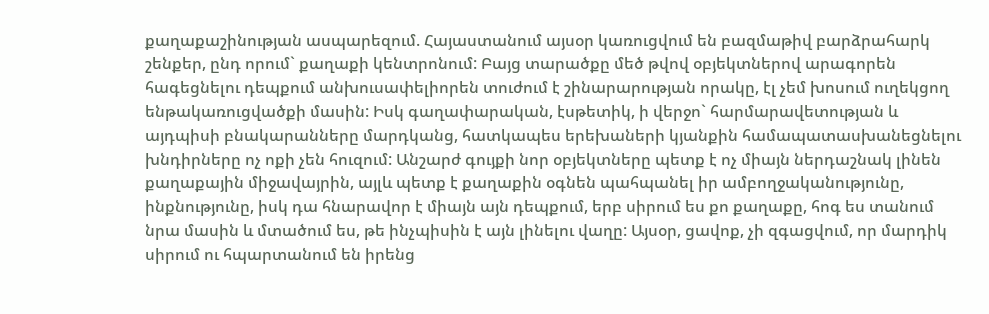քաղաքաշինության ասպարեզում. Հայաստանում այսօր կառուցվում են բազմաթիվ բարձրահարկ շենքեր, ընդ որում` քաղաքի կենտրոնում: Բայց տարածքը մեծ թվով օբյեկտներով արագորեն հագեցնելու դեպքում անխուսափելիորեն տուժում է շինարարության որակը, էլ չեմ խոսում ուղեկցող ենթակառուցվածքի մասին: Իսկ գաղափարական, էսթետիկ, ի վերջո` հարմարավետության և այդպիսի բնակարանները մարդկանց, հատկապես երեխաների կյանքին համապատասխանեցնելու խնդիրները ոչ ոքի չեն հուզում: Անշարժ գույքի նոր օբյեկտները պետք է ոչ միայն ներդաշնակ լինեն քաղաքային միջավայրին, այլև պետք է քաղաքին օգնեն պահպանել իր ամբողջականությունը, ինքնությունը, իսկ դա հնարավոր է միայն այն դեպքում, երբ սիրում ես քո քաղաքը, հոգ ես տանում նրա մասին և մտածում ես, թե ինչպիսին է այն լինելու վաղը: Այսօր, ցավոք, չի զգացվում, որ մարդիկ սիրում ու հպարտանում են իրենց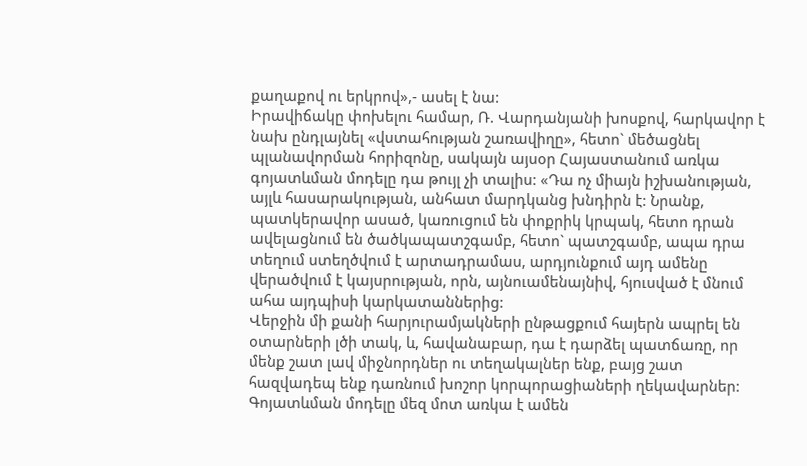քաղաքով ու երկրով»,- ասել է նա:
Իրավիճակը փոխելու համար, Ռ. Վարդանյանի խոսքով, հարկավոր է նախ ընդլայնել «վստահության շառավիղը», հետո` մեծացնել պլանավորման հորիզոնը, սակայն այսօր Հայաստանում առկա գոյատևման մոդելը դա թույլ չի տալիս: «Դա ոչ միայն իշխանության, այլև հասարակության, անհատ մարդկանց խնդիրն է: Նրանք, պատկերավոր ասած, կառուցում են փոքրիկ կրպակ, հետո դրան ավելացնում են ծածկապատշգամբ, հետո` պատշգամբ, ապա դրա տեղում ստեղծվում է արտադրամաս, արդյունքում այդ ամենը վերածվում է կայսրության, որն, այնուամենայնիվ, հյուսված է մնում ահա այդպիսի կարկատաններից:
Վերջին մի քանի հարյուրամյակների ընթացքում հայերն ապրել են օտարների լծի տակ, և, հավանաբար, դա է դարձել պատճառը, որ մենք շատ լավ միջնորդներ ու տեղակալներ ենք, բայց շատ հազվադեպ ենք դառնում խոշոր կորպորացիաների ղեկավարներ: Գոյատևման մոդելը մեզ մոտ առկա է ամեն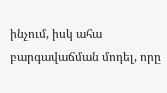ինչում, իսկ ահա բարգավաճման մոդել, որը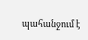պահանջում է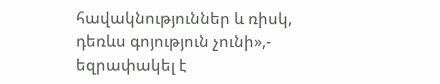հավակնություններ և ռիսկ, դեռևս գոյություն չունի»,- եզրափակել է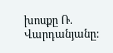խոսքը Ռ. Վարդանյանը: